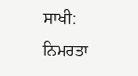ਸਾਖੀ: ਨਿਮਰਤਾ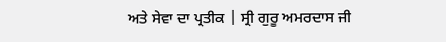ਅਤੇ ਸੇਵਾ ਦਾ ਪ੍ਰਤੀਕ | ਸ੍ਰੀ ਗੁਰੂ ਅਮਰਦਾਸ ਜੀ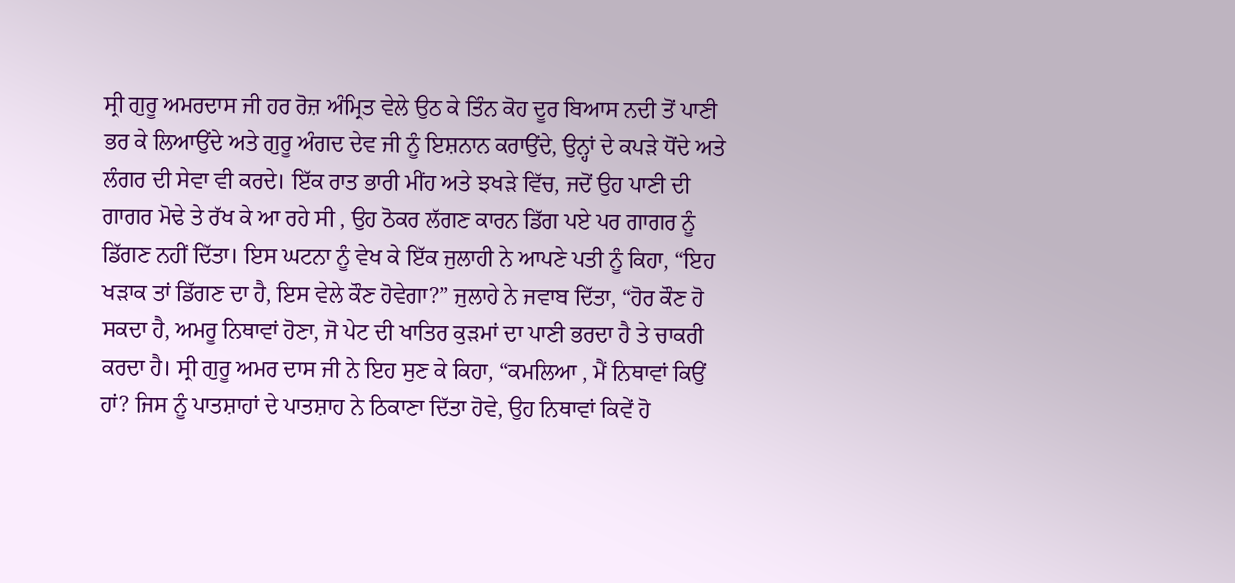ਸ੍ਰੀ ਗੁਰੂ ਅਮਰਦਾਸ ਜੀ ਹਰ ਰੋਜ਼ ਅੰਮ੍ਰਿਤ ਵੇਲੇ ਉਠ ਕੇ ਤਿੰਨ ਕੋਹ ਦੂਰ ਬਿਆਸ ਨਦੀ ਤੋਂ ਪਾਣੀ ਭਰ ਕੇ ਲਿਆਉਂਦੇ ਅਤੇ ਗੁਰੂ ਅੰਗਦ ਦੇਵ ਜੀ ਨੂੰ ਇਸ਼ਨਾਨ ਕਰਾਉਂਦੇ, ਉਨ੍ਹਾਂ ਦੇ ਕਪੜੇ ਧੋਂਦੇ ਅਤੇ ਲੰਗਰ ਦੀ ਸੇਵਾ ਵੀ ਕਰਦੇ। ਇੱਕ ਰਾਤ ਭਾਰੀ ਮੀਂਹ ਅਤੇ ਝਖੜੇ ਵਿੱਚ, ਜਦੋਂ ਉਹ ਪਾਣੀ ਦੀ ਗਾਗਰ ਮੋਢੇ ਤੇ ਰੱਖ ਕੇ ਆ ਰਹੇ ਸੀ , ਉਹ ਠੋਕਰ ਲੱਗਣ ਕਾਰਨ ਡਿੱਗ ਪਏ ਪਰ ਗਾਗਰ ਨੂੰ ਡਿੱਗਣ ਨਹੀਂ ਦਿੱਤਾ। ਇਸ ਘਟਨਾ ਨੂੰ ਵੇਖ ਕੇ ਇੱਕ ਜੁਲਾਹੀ ਨੇ ਆਪਣੇ ਪਤੀ ਨੂੰ ਕਿਹਾ, “ਇਹ ਖੜਾਕ ਤਾਂ ਡਿੱਗਣ ਦਾ ਹੈ, ਇਸ ਵੇਲੇ ਕੌਣ ਹੋਵੇਗਾ?” ਜੁਲਾਹੇ ਨੇ ਜਵਾਬ ਦਿੱਤਾ, “ਹੋਰ ਕੌਣ ਹੋ ਸਕਦਾ ਹੈ, ਅਮਰੂ ਨਿਥਾਵਾਂ ਹੋਣਾ, ਜੋ ਪੇਟ ਦੀ ਖਾਤਿਰ ਕੁੜਮਾਂ ਦਾ ਪਾਣੀ ਭਰਦਾ ਹੈ ਤੇ ਚਾਕਰੀ ਕਰਦਾ ਹੈ। ਸ੍ਰੀ ਗੁਰੂ ਅਮਰ ਦਾਸ ਜੀ ਨੇ ਇਹ ਸੁਣ ਕੇ ਕਿਹਾ, “ਕਮਲਿਆ , ਮੈਂ ਨਿਥਾਵਾਂ ਕਿਉਂ ਹਾਂ? ਜਿਸ ਨੂੰ ਪਾਤਸ਼ਾਹਾਂ ਦੇ ਪਾਤਸ਼ਾਹ ਨੇ ਠਿਕਾਣਾ ਦਿੱਤਾ ਹੋਵੇ, ਉਹ ਨਿਥਾਵਾਂ ਕਿਵੇਂ ਹੋ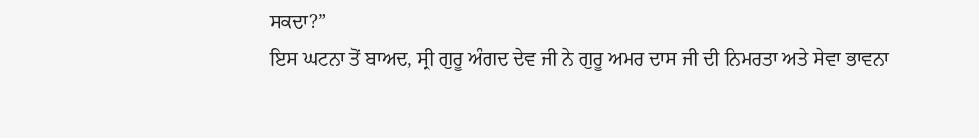ਸਕਦਾ?”
ਇਸ ਘਟਨਾ ਤੋਂ ਬਾਅਦ, ਸ੍ਰੀ ਗੁਰੂ ਅੰਗਦ ਦੇਵ ਜੀ ਨੇ ਗੁਰੂ ਅਮਰ ਦਾਸ ਜੀ ਦੀ ਨਿਮਰਤਾ ਅਤੇ ਸੇਵਾ ਭਾਵਨਾ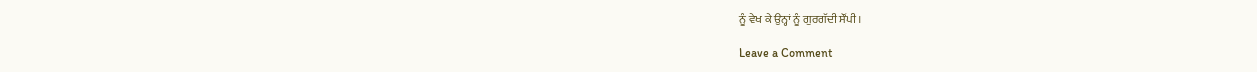ਨੂੰ ਵੇਖ ਕੇ ਉਨ੍ਹਾਂ ਨੂੰ ਗੁਰਗੱਦੀ ਸੌਂਪੀ।

Leave a Comment